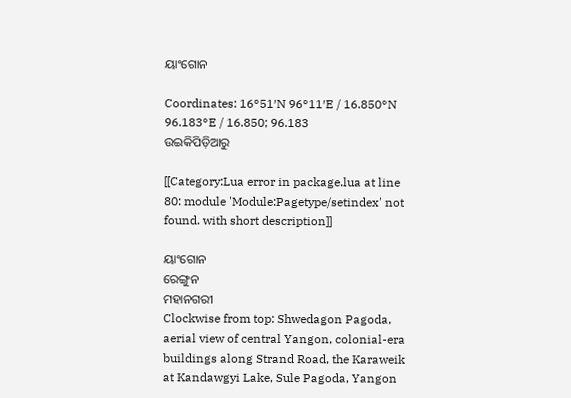ୟାଂଗୋନ

Coordinates: 16°51′N 96°11′E / 16.850°N 96.183°E / 16.850; 96.183
ଉଇକିପିଡ଼ିଆ‌ରୁ

[[Category:Lua error in package.lua at line 80: module 'Module:Pagetype/setindex' not found. with short description]]

ୟାଂଗୋନ
ରେଙ୍ଗୁନ
ମହାନଗରୀ
Clockwise from top: Shwedagon Pagoda, aerial view of central Yangon, colonial-era buildings along Strand Road, the Karaweik at Kandawgyi Lake, Sule Pagoda, Yangon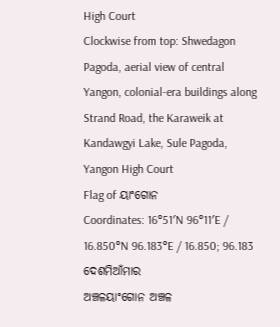High Court
Clockwise from top: Shwedagon Pagoda, aerial view of central Yangon, colonial-era buildings along Strand Road, the Karaweik at Kandawgyi Lake, Sule Pagoda, Yangon High Court
Flag of ୟାଂଗୋନ
Coordinates: 16°51′N 96°11′E / 16.850°N 96.183°E / 16.850; 96.183
ଦେଶମିଆଁମାର
ଅଞ୍ଚଳୟାଂଗୋନ ଅଞ୍ଚଳ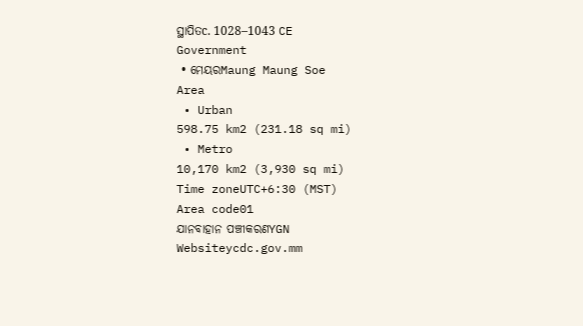ସ୍ଥାପିତc. 1028–1043 CE
Government
 • ମେୟରMaung Maung Soe
Area
 • Urban
598.75 km2 (231.18 sq mi)
 • Metro
10,170 km2 (3,930 sq mi)
Time zoneUTC+6:30 (MST)
Area code01
ଯାନବାହାନ ପଞ୍ଚୀକରଣYGN
Websiteycdc.gov.mm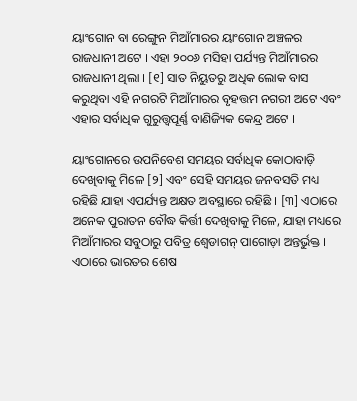ୟାଂଗୋନ ବା ରେଙ୍ଗୁନ ମିଆଁମାରର ୟାଂଗୋନ ଅଞ୍ଚଳର ରାଜଧାନୀ ଅଟେ । ଏହା ୨୦୦୬ ମସିହା ପର୍ଯ୍ୟନ୍ତ ମିଆଁମାରର ରାଜଧାନୀ ଥିଲା । [୧] ସାତ ନିୟୁତରୁ ଅଧିକ ଲୋକ ବାସ କରୁଥିବା ଏହି ନଗରଟି ମିଆଁମାରର ବୃହତ୍ତମ ନଗରୀ ଅଟେ ଏବଂ ଏହାର ସର୍ବାଧିକ ଗୁରୁତ୍ତ୍ୱପୂର୍ଣ୍ଣ ବାଣିଜ୍ୟିକ କେନ୍ଦ୍ର ଅଟେ ।

ୟାଂଗୋନରେ ଉପନିବେଶ ସମୟର ସର୍ବାଧିକ କୋଠାବାଡ଼ି ଦେଖିବାକୁ ମିଳେ [୨] ଏବଂ ସେହି ସମୟର ଜନବସତି ମଧ୍ୟ ରହିଛି ଯାହା ଏପର୍ଯ୍ୟନ୍ତ ଅକ୍ଷତ ଅବସ୍ଥାରେ ରହିଛି । [୩] ଏଠାରେ ଅନେକ ପୁରାତନ ବୌଦ୍ଧ କିର୍ତ୍ତୀ ଦେଖିବାକୁ ମିଳେ, ଯାହା ମଧ୍ୟରେ ମିଆଁମାରର ସବୁଠାରୁ ପବିତ୍ର ଶ୍ୱେଡାଗନ୍ ପାଗୋଡ଼ା ଅନ୍ତର୍ଭୁକ୍ତ । ଏଠାରେ ଭାରତର ଶେଷ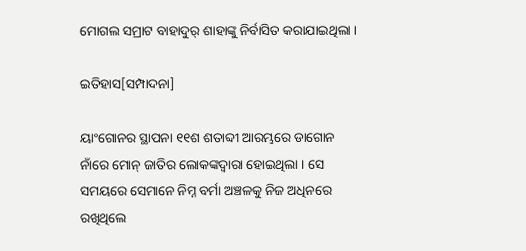ମୋଗଲ ସମ୍ରାଟ ବାହାଦୁର୍ ଶାହାଙ୍କୁ ନିର୍ବାସିତ କରାଯାଇଥିଲା ।

ଇତିହାସ[ସମ୍ପାଦନା]

ୟାଂଗୋନର ସ୍ଥାପନା ୧୧ଶ ଶତାବ୍ଦୀ ଆରମ୍ଭରେ ଡାଗୋନ ନାଁରେ ମୋନ୍ ଜାତିର ଲୋକଙ୍କଦ୍ୱାରା ହୋଇଥିଲା । ସେ ସମୟରେ ସେମାନେ ନିମ୍ନ ବର୍ମା ଅଞ୍ଚଳକୁ ନିଜ ଅଧିନରେ ରଖିଥିଲେ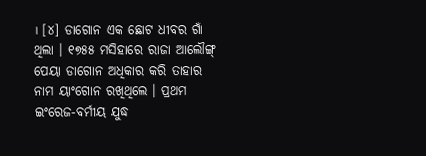। [୪] ଡାଗୋନ ଏକ ଛୋଟ ଧୀବର ଗାଁ ଥିଲା । ୧୭୫୫ ମସିହାରେ ରାଜା ଆଲୌଙ୍ଗ୍ ପେୟା ଡାଗୋନ ଅଧିକାର କରି ତାହାର ନାମ ୟାଂଗୋନ ରଖିଥିଲେ । ପ୍ରଥମ ଇଂରେଜ-ବର୍ମୀୟ ଯୁଦ୍ଧ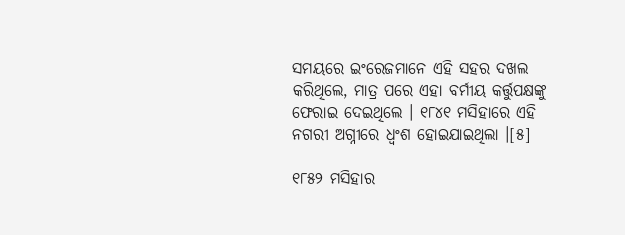ସମୟରେ ଇଂରେଜମାନେ ଏହି ସହର ଦଖଲ କରିଥିଲେ, ମାତ୍ର ପରେ ଏହା ବର୍ମୀୟ କର୍ତ୍ତୁପକ୍ଷଙ୍କୁ ଫେରାଇ ଦେଇଥିଲେ । ୧୮୪୧ ମସିହାରେ ଏହି ନଗରୀ ଅଗ୍ନୀରେ ଧ୍ୱଂଶ ହୋଇଯାଇଥିଲା ।[୫]

୧୮୫୨ ମସିହାର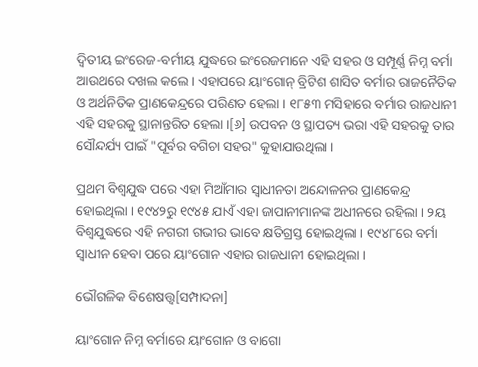ଦ୍ୱିତୀୟ ଇଂରେଜ-ବର୍ମୀୟ ଯୁଦ୍ଧରେ ଇଂରେଜମାନେ ଏହି ସହର ଓ ସମ୍ପୂର୍ଣ୍ଣ ନିମ୍ନ ବର୍ମା ଆଉଥରେ ଦଖଲ କଲେ । ଏହାପରେ ୟାଂଗୋନ୍ ବ୍ରିଟିଶ ଶାସିତ ବର୍ମାର ରାଜନୈତିକ ଓ ଅର୍ଥନିତିକ ପ୍ରାଣକେନ୍ଦ୍ରରେ ପରିଣତ ହେଲା । ୧୮୫୩ ମସିହାରେ ବର୍ମାର ରାଜଧାନୀ ଏହି ସହରକୁ ସ୍ଥାନାନ୍ତରିତ ହେଲା ।[୬] ଉପବନ ଓ ସ୍ଥାପତ୍ୟ ଭରା ଏହି ସହରକୁ ତାର ସୌନ୍ଦର୍ଯ୍ୟ ପାଇଁ "ପୂର୍ବର ବଗିଚା ସହର" କୁହାଯାଉଥିଲା ।

ପ୍ରଥମ ବିଶ୍ୱଯୁଦ୍ଧ ପରେ ଏହା ମିଆଁମାର ସ୍ୱାଧୀନତା ଅନ୍ଦୋଳନର ପ୍ରାଣକେନ୍ଦ୍ର ହୋଇଥିଲା । ୧୯୪୨ରୁ ୧୯୪୫ ଯାଏଁ ଏହା ଜାପାନୀମାନଙ୍କ ଅଧୀନରେ ରହିଲା । ୨ୟ ବିଶ୍ୱଯୁଦ୍ଧରେ ଏହି ନଗରୀ ଗଭୀର ଭାବେ କ୍ଷତିଗ୍ରସ୍ତ ହୋଇଥିଲା । ୧୯୪୮ରେ ବର୍ମା ସ୍ୱାଧୀନ ହେବା ପରେ ୟାଂଗୋନ ଏହାର ରାଜଧାନୀ ହୋଇଥିଲା ।

ଭୌଗଳିକ ବିଶେଷତ୍ତ୍ୱ[ସମ୍ପାଦନା]

ୟାଂଗୋନ ନିମ୍ନ ବର୍ମାରେ ୟାଂଗୋନ ଓ ବାଗୋ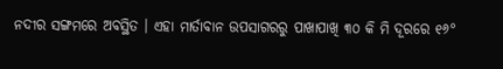ନଦୀର ସଙ୍ଗମରେ ଅବସ୍ଥିତ । ଏହା ମାର୍ତାବାନ ଉପସାଗରରୁ ପାଖାପାଖି ୩୦ କି ମି ଦୂରରେ ୧୬°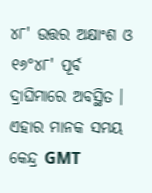୪୮' ଉତ୍ତର ଅକ୍ଷାଂଶ ଓ ୧୬°୪୮' ପୂର୍ବ ଦ୍ରାଘିମାରେ ଅବସ୍ଥିତ । ଏହାର ମାନକ ସମୟ କେନ୍ଦ୍ର GMT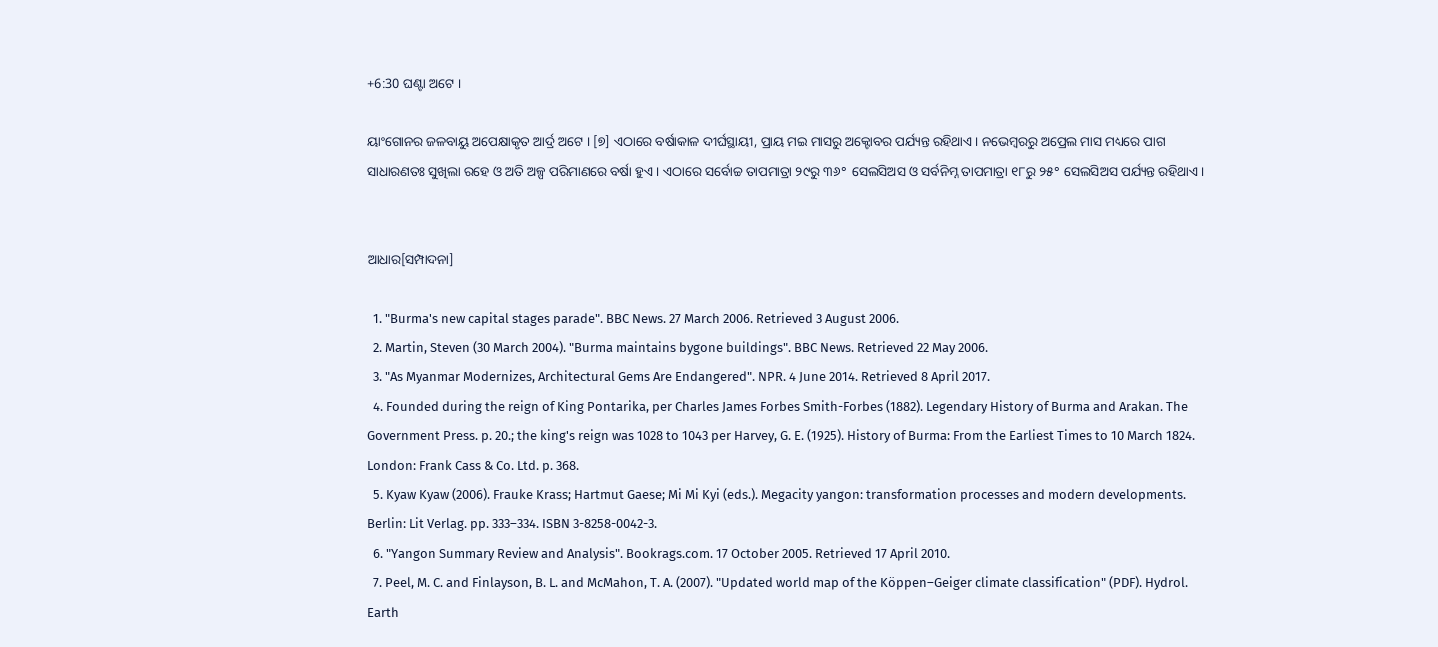+6:30 ଘଣ୍ଟା ଅଟେ ।

ୟାଂଗୋନର ଜଳବାୟୁ ଅପେକ୍ଷାକୃତ ଆର୍ଦ୍ର ଅଟେ । [୭] ଏଠାରେ ବର୍ଷାକାଳ ଦୀର୍ଘସ୍ଥାୟୀ, ପ୍ରାୟ ମଇ ମାସରୁ ଅକ୍ଟୋବର ପର୍ଯ୍ୟନ୍ତ ରହିଥାଏ । ନଭେମ୍ବରରୁ ଅପ୍ରେଲ ମାସ ମଧ୍ୟରେ ପାଗ ସାଧାରଣତଃ ସୁଖିଲା ରହେ ଓ ଅତି ଅଳ୍ପ ପରିମାଣରେ ବର୍ଷା ହୁଏ । ଏଠାରେ ସର୍ବୋଚ୍ଚ ତାପମାତ୍ରା ୨୯ରୁ ୩୬° ସେଲସିଅସ ଓ ସର୍ବନିମ୍ନ ତାପମାତ୍ରା ୧୮ରୁ ୨୫° ସେଲସିଅସ ପର୍ଯ୍ୟନ୍ତ ରହିଥାଏ ।


ଆଧାର[ସମ୍ପାଦନା]

  1. "Burma's new capital stages parade". BBC News. 27 March 2006. Retrieved 3 August 2006.
  2. Martin, Steven (30 March 2004). "Burma maintains bygone buildings". BBC News. Retrieved 22 May 2006.
  3. "As Myanmar Modernizes, Architectural Gems Are Endangered". NPR. 4 June 2014. Retrieved 8 April 2017.
  4. Founded during the reign of King Pontarika, per Charles James Forbes Smith-Forbes (1882). Legendary History of Burma and Arakan. The Government Press. p. 20.; the king's reign was 1028 to 1043 per Harvey, G. E. (1925). History of Burma: From the Earliest Times to 10 March 1824. London: Frank Cass & Co. Ltd. p. 368.
  5. Kyaw Kyaw (2006). Frauke Krass; Hartmut Gaese; Mi Mi Kyi (eds.). Megacity yangon: transformation processes and modern developments. Berlin: Lit Verlag. pp. 333–334. ISBN 3-8258-0042-3.
  6. "Yangon Summary Review and Analysis". Bookrags.com. 17 October 2005. Retrieved 17 April 2010.
  7. Peel, M. C. and Finlayson, B. L. and McMahon, T. A. (2007). "Updated world map of the Köppen–Geiger climate classification" (PDF). Hydrol. Earth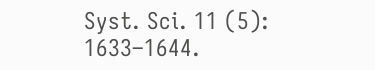Syst. Sci. 11 (5): 1633–1644.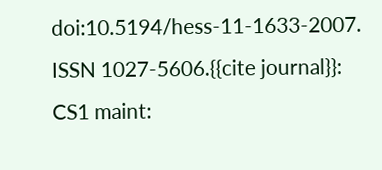doi:10.5194/hess-11-1633-2007. ISSN 1027-5606.{{cite journal}}: CS1 maint: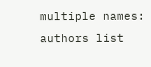multiple names: authors list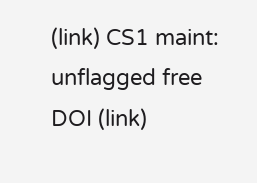(link) CS1 maint: unflagged free DOI (link)